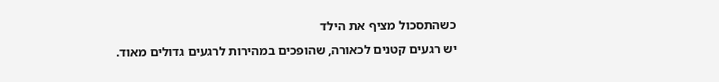כשהתסכול מציף את הילד
יש רגעים קטנים לכאורה, שהופכים במהירות לרגעים גדולים מאוד.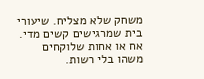משחק שלא מצליח. שיעורי בית שמרגישים קשים מדי. אח או אחות שלוקחים משהו בלי רשות.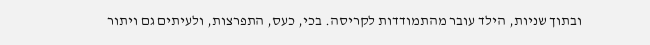ובתוך שניות, הילד עובר מהתמודדות לקריסה. בכי, כעס, התפרצות, ולעיתים גם ויתור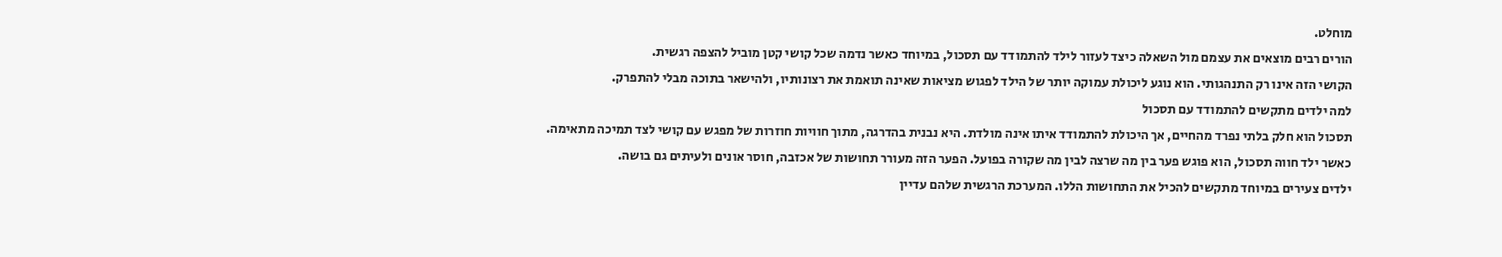מוחלט.
הורים רבים מוצאים את עצמם מול השאלה כיצד לעזור לילד להתמודד עם תסכול, במיוחד כאשר נדמה שכל קושי קטן מוביל להצפה רגשית.
הקושי הזה אינו רק התנהגותי. הוא נוגע ליכולת עמוקה יותר של הילד לפגוש מציאות שאינה תואמת את רצונותיו, ולהישאר בתוכה מבלי להתפרק.
למה ילדים מתקשים להתמודד עם תסכול
תסכול הוא חלק בלתי נפרד מהחיים, אך היכולת להתמודד איתו אינה מולדת. היא נבנית בהדרגה, מתוך חוויות חוזרות של מפגש עם קושי לצד תמיכה מתאימה.
כאשר ילד חווה תסכול, הוא פוגש פער בין מה שרצה לבין מה שקורה בפועל. הפער הזה מעורר תחושות של אכזבה, חוסר אונים ולעיתים גם בושה.
ילדים צעירים במיוחד מתקשים להכיל את התחושות הללו. המערכת הרגשית שלהם עדיין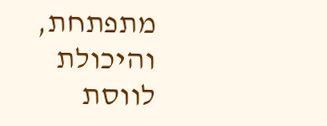מתפתחת, והיכולת לווסת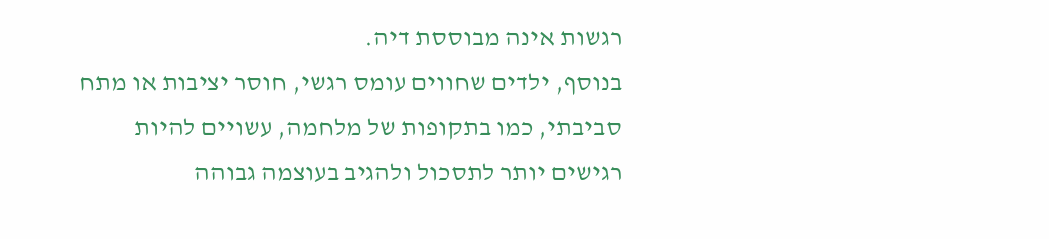רגשות אינה מבוססת דיה.
בנוסף, ילדים שחווים עומס רגשי, חוסר יציבות או מתח סביבתי, כמו בתקופות של מלחמה, עשויים להיות רגישים יותר לתסכול ולהגיב בעוצמה גבוהה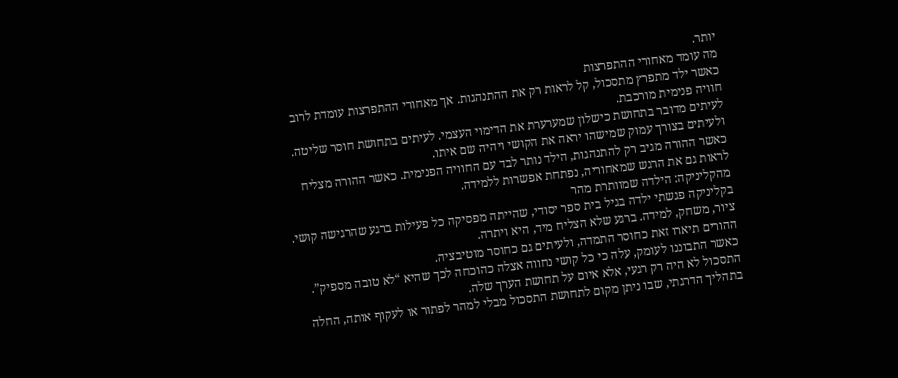יותר.
מה עומד מאחורי ההתפרצות
כאשר ילד מתפרץ מתסכול, קל לראות רק את ההתנהגות. אך מאחורי ההתפרצות עומדת לרוב חוויה פנימית מורכבת.
לעיתים מדובר בתחושת כישלון שמערערת את הדימוי העצמי. לעיתים בתחושת חוסר שליטה. ולעיתים בצורך עמוק שמישהו יראה את הקושי ויהיה שם איתו.
כאשר ההורה מגיב רק להתנהגות, הילד נותר לבד עם החוויה הפנימית. כאשר ההורה מצליח לראות גם את הרגש שמאחוריה, נפתחת אפשרות ללמידה.
מהקליניקה: הילדה שמוותרת מהר
בקליניקה פגשתי ילדה בגיל בית ספר יסודי, שהייתה מפסיקה כל פעילות ברגע שהרגישה קושי. ציור, משחק, למידה. ברגע שלא הצליח מיד, היא ויתרה.
ההורים תיארו זאת כחוסר התמדה, ולעיתים גם כחוסר מוטיבציה.
כאשר התבוננו לעומק, עלה כי כל קושי נחווה אצלה כהוכחה לכך שהיא “לא טובה מספיק”. התסכול לא היה רק רגעי, אלא איום על תחושת הערך שלה.
בתהליך הדרגתי, שבו ניתן מקום לתחושת התסכול מבלי למהר לפתור או לעקוף אותה, החלה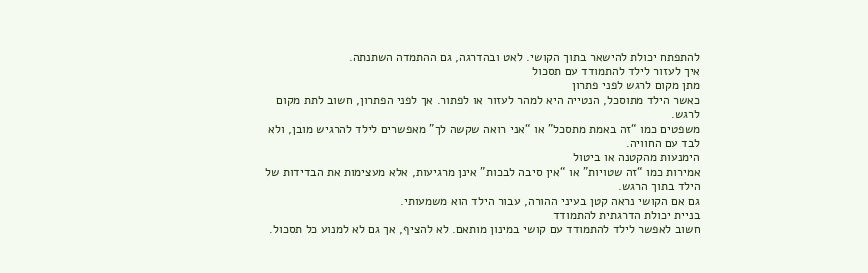להתפתח יכולת להישאר בתוך הקושי. לאט ובהדרגה, גם ההתמדה השתנתה.
איך לעזור לילד להתמודד עם תסכול
מתן מקום לרגש לפני פתרון
כאשר הילד מתוסכל, הנטייה היא למהר לעזור או לפתור. אך לפני הפתרון, חשוב לתת מקום לרגש.
משפטים כמו “זה באמת מתסכל” או “אני רואה שקשה לך” מאפשרים לילד להרגיש מובן, ולא לבד עם החוויה.
הימנעות מהקטנה או ביטול
אמירות כמו “זה שטויות” או “אין סיבה לבכות” אינן מרגיעות, אלא מעצימות את הבדידות של הילד בתוך הרגש.
גם אם הקושי נראה קטן בעיני ההורה, עבור הילד הוא משמעותי.
בניית יכולת הדרגתית להתמודד
חשוב לאפשר לילד להתמודד עם קושי במינון מותאם. לא להציף, אך גם לא למנוע כל תסכול.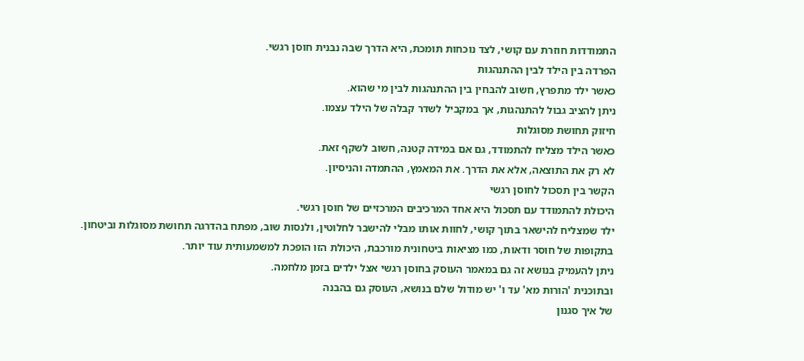התמודדות חוזרת עם קושי, לצד נוכחות תומכת, היא הדרך שבה נבנית חוסן רגשי.
הפרדה בין הילד לבין ההתנהגות
כאשר ילד מתפרץ, חשוב להבחין בין ההתנהגות לבין מי שהוא.
ניתן להציב גבול להתנהגות, אך במקביל לשדר קבלה של הילד עצמו.
חיזוק תחושת מסוגלות
כאשר הילד מצליח להתמודד, גם אם במידה קטנה, חשוב לשקף זאת.
לא רק את התוצאה, אלא את הדרך. את המאמץ, ההתמדה והניסיון.
הקשר בין תסכול לחוסן רגשי
היכולת להתמודד עם תסכול היא אחד המרכיבים המרכזיים של חוסן רגשי.
ילד שמצליח להישאר בתוך קושי, לחוות אותו מבלי להישבר לחלוטין, ולנסות שוב, מפתח בהדרגה תחושת מסוגלות וביטחון.
בתקופות של חוסר ודאות, כמו מציאות ביטחונית מורכבת, היכולת הזו הופכת למשמעותית עוד יותר.
ניתן להעמיק בנושא זה גם במאמר העוסק בחוסן רגשי אצל ילדים בזמן מלחמה.
ובתוכנית 'הורות מא' עד ו' יש מודול שלם בנושא, העוסק גם בהבנה
של איך סגנון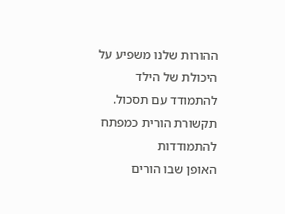ההורות שלנו משפיע על היכולת של הילד להתמודד עם תסכול.
תקשורת הורית כמפתח להתמודדות
האופן שבו הורים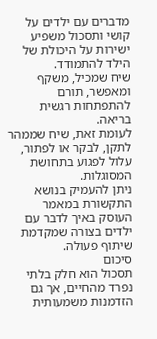מדברים עם ילדים על קושי ותסכול משפיע ישירות על היכולת של הילד להתמודד.
שיח שמכיל, משקף ומאפשר, תורם להתפתחות רגשית בריאה.
לעומת זאת, שיח שממהר לתקן, לבקר או לפתור, עלול לפגוע בתחושת המסוגלות.
ניתן להעמיק בנושא התקשורת במאמר העוסק באיך לדבר עם ילדים בצורה שמקדמת שיתוף פעולה.
סיכום
תסכול הוא חלק בלתי נפרד מהחיים, אך גם הזדמנות משמעותית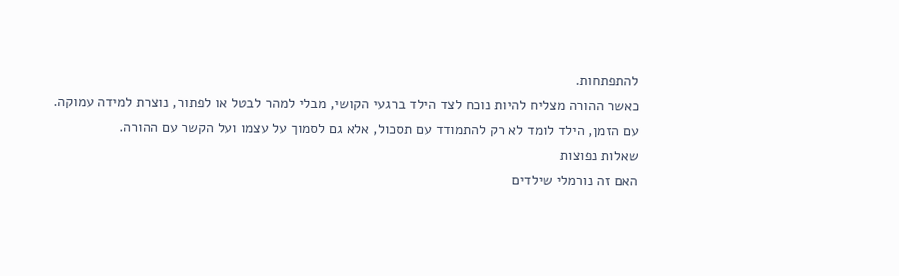להתפתחות.
כאשר ההורה מצליח להיות נוכח לצד הילד ברגעי הקושי, מבלי למהר לבטל או לפתור, נוצרת למידה עמוקה.
עם הזמן, הילד לומד לא רק להתמודד עם תסכול, אלא גם לסמוך על עצמו ועל הקשר עם ההורה.
שאלות נפוצות
האם זה נורמלי שילדים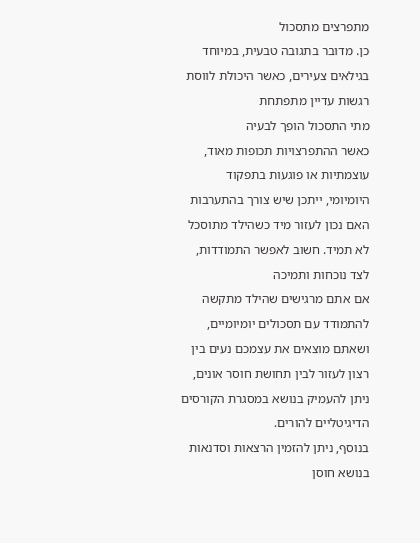מתפרצים מתסכול
כן. מדובר בתגובה טבעית, במיוחד בגילאים צעירים, כאשר היכולת לווסת רגשות עדיין מתפתחת
מתי התסכול הופך לבעיה
כאשר ההתפרצויות תכופות מאוד, עוצמתיות או פוגעות בתפקוד היומיומי, ייתכן שיש צורך בהתערבות
האם נכון לעזור מיד כשהילד מתוסכל
לא תמיד. חשוב לאפשר התמודדות, לצד נוכחות ותמיכה
אם אתם מרגישים שהילד מתקשה להתמודד עם תסכולים יומיומיים, ושאתם מוצאים את עצמכם נעים בין רצון לעזור לבין תחושת חוסר אונים, ניתן להעמיק בנושא במסגרת הקורסים הדיגיטליים להורים.
בנוסף, ניתן להזמין הרצאות וסדנאות בנושא חוסן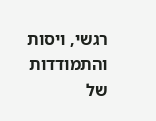רגשי, ויסות והתמודדות של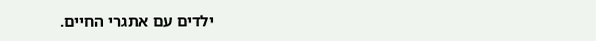ילדים עם אתגרי החיים.